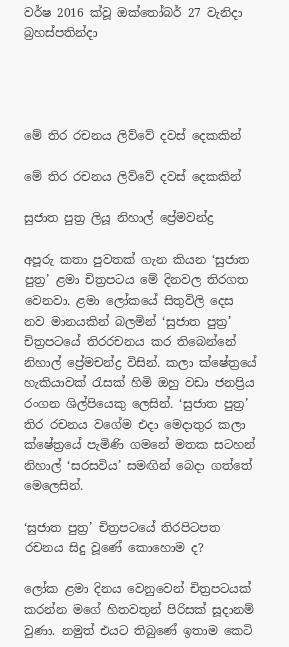වර්ෂ 2016 ක්වූ ඔක්තෝබර් 27 වැනිදා බ්‍රහස්පතින්දා




මේ තිර රචනය ලිව්වේ දවස් දෙකකින්

මේ තිර රචනය ලිව්වේ දවස් දෙකකින්

සුජාත පුත්‍ර ලියූ නිහාල් ප්‍රේමවන්ද්‍ර

අපූරු කතා පුවතක් ගැන කියන ‘සුජාත පුත්‍ර’ ළමා චිත්‍රපටය මේ දිනවල තිරගත වෙනවා. ළමා ලෝකයේ සිතුවිලි දෙස නව මානයකින් බලමින් ‘සුජාත පුත්‍ර’ චිත්‍රපටයේ තිරරචනය කර තිබෙන්නේ නිහාල් ප්‍රේමචන්ද්‍ර විසින්. කලා ක්ෂේත්‍රයේ හැකියාවක් රැසක් හිමි ඔහු වඩා ජනප්‍රිය රංගන ශිල්පියෙකු ලෙසින්. ‘සුජාත පුත්‍ර’ තිර රචනය වගේම එදා මෙදාතුර කලා ක්ෂේත්‍රයේ පැමිණි ගමනේ මතක සටහන් නිහාල් ‘සරසවිය’ සමඟින් බෙදා ගත්තේ මෙලෙසින්.

‘සුජාත පුත්‍ර’ චිත්‍රපටයේ තිරපිටපත රචනය සිදු වූණේ කොහොම ද?

ලෝක ළමා දිනය වෙනුවෙන් චිත්‍රපටයක් කරන්න මගේ හිතවතුන් පිරිසක් සූදානම් වුණා. නමුත් එයට තිබුණේ ඉතාම කෙටි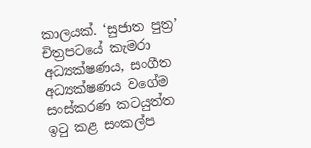කාලයක්. ‘සුජාත පුත්‍ර’ චිත්‍රපටයේ කැමරා අධ්‍යක්ෂණය, සංගීත අධ්‍යක්ෂණය වගේම සංස්කරණ කටයුත්ත ඉටු කළ සංකල්ප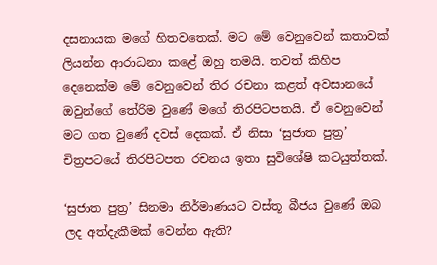දසනායක මගේ හිතවතෙක්. මට මේ වෙනුවෙන් කතාවක් ලියන්න ආරාධනා කළේ ඔහු තමයි. තවත් කිහිප දෙනෙක්ම මේ වෙනුවෙන් තිර රචනා කළත් අවසානයේ ඔවුන්ගේ තේරිම වුණේ මගේ තිරපිටපතයි. ඒ වෙනුවෙන් මට ගත වුණේ දවස් දෙකක්. ඒ නිසා ‘සුජාත පුත්‍ර’ චිත්‍රපටයේ තිරපිටපත රචනය ඉතා සුවිශේෂි කටයුත්තක්.

‘සුජාත පුත්‍ර’ සිනමා නිර්මාණයට වස්තූ බීජය වුණේ ඔබ ලද අත්දැකීමක් වෙන්න ඇති?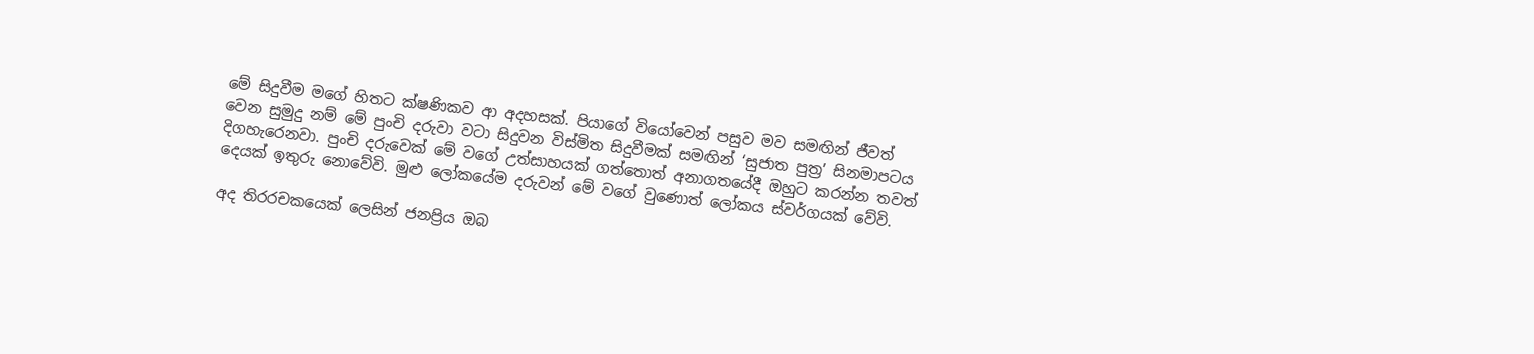මේ සිදුවීම මගේ හිතට ක්ෂණිකව ආ අදහසක්. පියාගේ වියෝවෙන් පසුව මව සමඟින් ජීවත් වෙන සුමුදු නම් මේ පුංචි දරුවා වටා සිදුවන විස්මිත සිදුවීමක් සමඟින් ‘සුජාත පුත්‍ර’ සිනමාපටය දිගහැරෙනවා. පුංචි දරුවෙක් මේ වගේ උත්සාහයක් ගත්තොත් අනාගතයේදී ඔහුට කරන්න තවත් දෙයක් ඉතුරු නොවේවි. මුළු ලෝකයේම දරුවන් මේ වගේ වුණොත් ලෝකය ස්වර්ගයක් වේවි.

අද තිරරචකයෙක් ලෙසින් ජනප්‍රිය ඔබ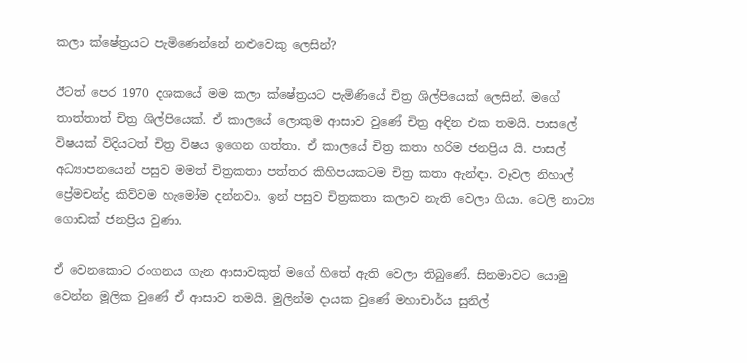කලා ක්ෂේත්‍රයට පැමිණෙන්නේ නළුවෙකු ලෙසින්?

ඊටත් පෙර 1970 දශකයේ මම කලා ක්ෂේත්‍රයට පැමිණියේ චිත්‍ර ශිල්පියෙක් ලෙසින්. මගේ තාත්තාත් චිත්‍ර ශිල්පියෙක්. ඒ කාලයේ ලොකුම ආසාව වුණේ චිත්‍ර අඳින එක තමයි. පාසලේ විෂයක් විදියටත් චිත්‍ර විෂය ඉගෙන ගත්තා. ඒ කාලයේ චිත්‍ර කතා හරිම ජනප්‍රිය යි. පාසල් අධ්‍යාපනයෙන් පසුව මමත් චිත්‍රකතා පත්තර කිහිපයකටම චිත්‍ර කතා ඇන්ඳා. වෑවල නිහාල් ප්‍රේමචන්ද්‍ර කිව්වම හැමෝම දන්නවා. ඉන් පසුව චිත්‍රකතා කලාව නැති වෙලා ගියා. ටෙලි නාට්‍ය ගොඩක් ජනප්‍රිය වුණා.

ඒ වෙනකොට රංගනය ගැන ආසාවකුත් මගේ හිතේ ඇති වෙලා තිබුණේ. සිනමාවට යොමු වෙන්න මූලික වුණේ ඒ ආසාව තමයි. මුලින්ම දායක වුණේ මහාචාර්ය සුනිල්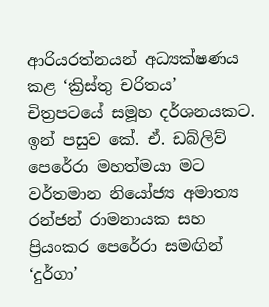ආරියරත්නයන් අධ්‍යක්ෂණය කළ ‘ක්‍රිස්තු චරිතය’ චිත්‍රපටයේ සමූහ දර්ශනයකට. ඉන් පසුව කේ. ඒ. ඩබ්ලිව් පෙරේරා මහත්මයා මට වර්තමාන නියෝජ්‍ය අමාත්‍ය රන්ජන් රාමනායක සහ ප්‍රියංකර පෙරේරා සමඟින් ‘දුර්ගා’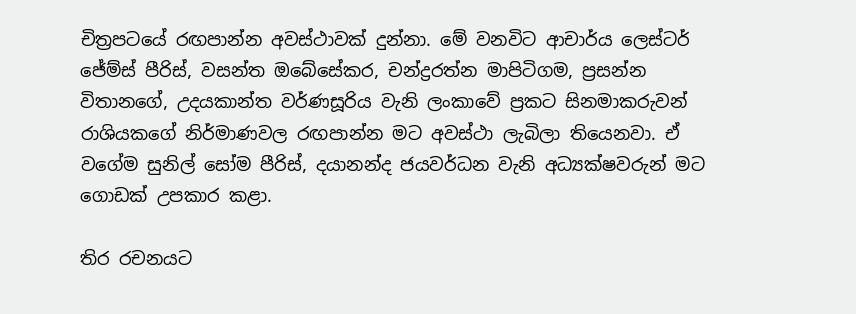චිත්‍රපටයේ රඟපාන්න අවස්ථාවක් දුන්නා. මේ වනවිට ආචාර්ය ලෙස්ටර් ජේම්ස් පීරිස්, වසන්ත ඔබේසේකර, චන්ද්‍රරත්න මාපිටිගම, ප්‍රසන්න විතානගේ, උදයකාන්ත වර්ණසූරිය වැනි ලංකාවේ ප්‍රකට සිනමාකරුවන් රාශියකගේ නිර්මාණවල රඟපාන්න මට අවස්ථා ලැබිලා තියෙනවා. ඒ වගේම සුනිල් සෝම පීරිස්, දයානන්ද ජයවර්ධන වැනි අධ්‍යක්ෂවරුන් මට ගොඩක් උපකාර කළා.

තිර රචනයට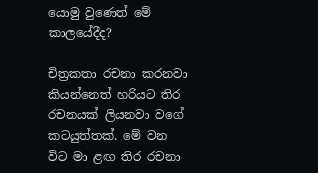යොමු වුණෙත් මේ කාලයේදීද?

චිත්‍රකතා රචනා කරනවා කියන්නෙත් හරියට තිර රචනයක් ලියනවා වගේ කටයුත්තක්. මේ වන විට මා ළඟ තිර රචනා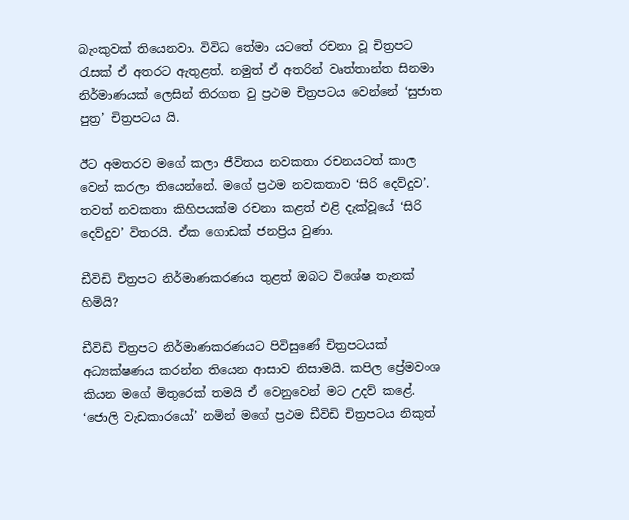බැංකුවක් තියෙනවා. විවිධ තේමා යටතේ රචනා වූ චිත්‍රපට රැසක් ඒ අතරට ඇතුළත්. නමුත් ඒ අතරින් වෘත්තාන්ත සිනමා නිර්මාණයක් ලෙසින් තිරගත වු ප්‍රථම චිත්‍රපටය වෙන්නේ ‘සුජාත පුත්‍ර’ චිත්‍රපටය යි.

ඊට අමතරව මගේ කලා ජීවිතය නවකතා රචනයටත් කාල වෙන් කරලා තියෙන්නේ. මගේ ප්‍රථම නවකතාව ‘සිරි දෙව්දුව’. තවත් නවකතා කිහිපයක්ම රචනා කළත් එළි දැක්වූයේ ‘සිරි දෙව්දුව’ විතරයි. ඒක ගොඩක් ජනප්‍රිය වුණා.

ඩීවිඩි චිත්‍රපට නිර්මාණකරණය තුළත් ඔබට විශේෂ තැනක් හිමියි?

ඩීවිඩි චිත්‍රපට නිර්මාණකරණයට පිවිසුණේ චිත්‍රපටයක් අධ්‍යක්ෂණය කරන්න තියෙන ආසාව නිසාමයි. කපිල ප්‍රේමවංශ කියන මගේ මිතුරෙක් තමයි ඒ වෙනුවෙන් මට උදව් කළේ. ‘ජොලි වැඩකාරයෝ’ නමින් මගේ ප්‍රථම ඩීවිඩි චිත්‍රපටය නිකුත්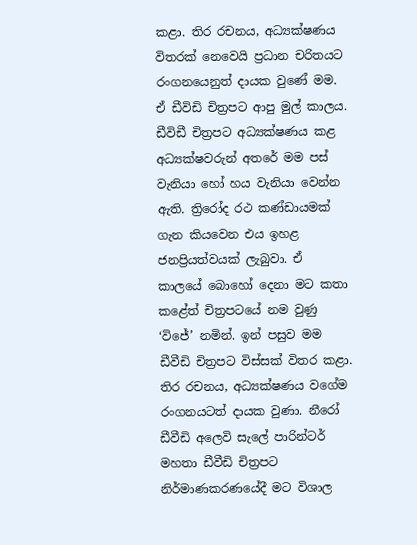කළා. තිර රචනය, අධ්‍යක්ෂණය විතරක් නෙවෙයි ප්‍රධාන චරිතයට රංගනයෙනුත් දායක වුණේ මම. ඒ ඩීවිඩි චිත්‍රපට ආපු මුල් කාලය. ඩීවිඩී චිත්‍රපට අධ්‍යක්ෂණය කළ අධ්‍යක්ෂවරුන් අතරේ මම පස් වැනියා හෝ හය වැනියා වෙන්න ඇති. ත්‍රිරෝද රථ කණ්ඩායමක් ගැන කියවෙන එය ඉහළ ජනප්‍රියත්වයක් ලැබුවා. ඒ කාලයේ බොහෝ දෙනා මට කතා කළේත් චිත්‍රපටයේ නම වුණු ‘විජේ’ නමින්. ඉන් පසුව මම ඩීවීඩි චිත්‍රපට විස්සක් විතර කළා. තිර රචනය, අධ්‍යක්ෂණය වගේම රංගනයටත් දායක වුණා. නීරෝ ඩීවීඩි අලෙවි සැලේ පාරින්ටර් මහතා ඩීවීඩි චිත්‍රපට නිර්මාණකරණයේදී මට විශාල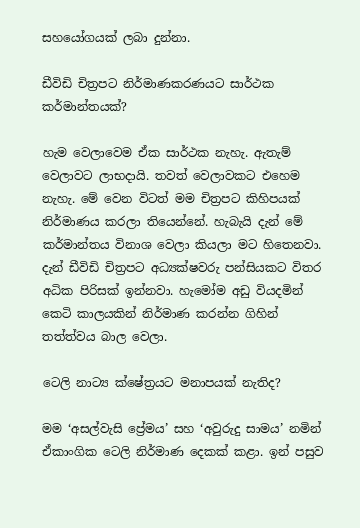සහයෝගයක් ලබා දුන්නා.

ඩීවිඩි චිත්‍රපට නිර්මාණකරණයට සාර්ථක කර්මාන්තයක්?

හැම වෙලාවෙම ඒක සාර්ථක නැහැ. ඇතැම් වෙලාවට ලාභදායි. තවත් වෙලාවකට එහෙම නැහැ. මේ වෙන විටත් මම චිත්‍රපට කිහිපයක් නිර්මාණය කරලා තියෙන්නේ. හැබැයි දැන් මේ කර්මාන්තය විනාශ වෙලා කියලා මට හිතෙනවා. දැන් ඩීවිඩි චිත්‍රපට අධ්‍යක්ෂවරු පන්සියකට විතර අධික පිරිසක් ඉන්නවා. හැමෝම අඩු වියදමින් කෙටි කාලයකින් නිර්මාණ කරන්න ගිහින් තත්ත්වය බාල වෙලා.

ටෙලි නාට්‍ය ක්ෂේත්‍රයට මනාපයක් නැතිද?

මම ‘අසල්වැසි ප්‍රේමය’ සහ ‘අවුරුදු සාමය’ නමින් ඒකාංගික ටෙලි නිර්මාණ දෙකක් කළා. ඉන් පසුව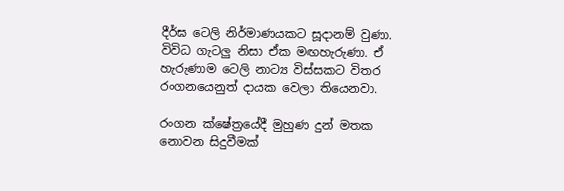දීර්ඝ ටෙලි නිර්මාණයකට සූදානම් වුණා. විවිධ ගැටලු නිසා ඒක මඟහැරුණා. ඒ හැරුණාම ටෙලි නාට්‍ය විස්සකට විතර රංගනයෙනුත් දායක වෙලා තියෙනවා.

රංගන ක්ෂේත්‍රයේදී මුහුණ දුන් මතක නොවන සිදුවීමක්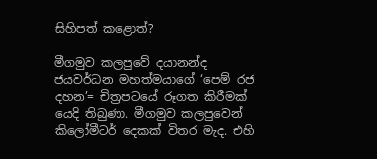සිහිපත් කළොත්?

මීගමුව කලපුවේ දයානන්ද ජයවර්ධන මහත්මයාගේ ‘පෙම් රජ දහන’= චිත්‍රපටයේ රූගත කිරීමක් යෙදි තිබුණා. මීගමුව කලපුවෙන් කිලෝමීටර් දෙකක් විතර මැද. එහි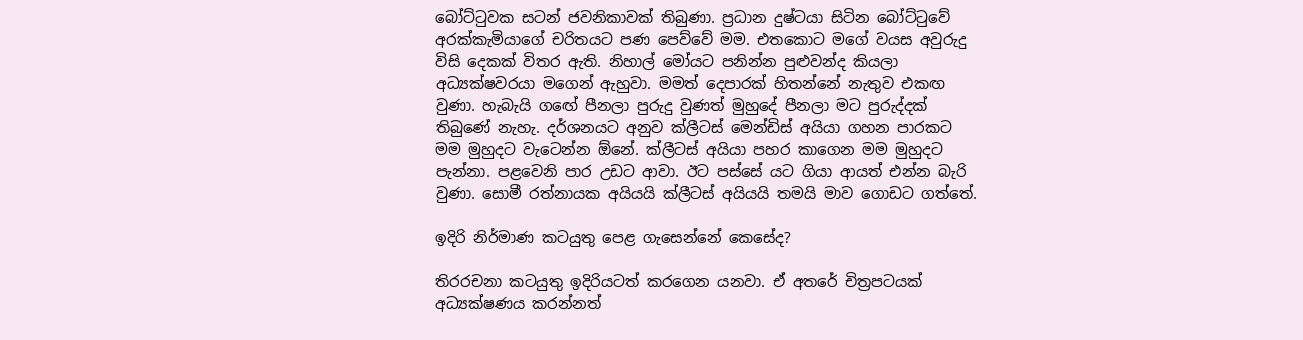බෝට්ටුවක සටන් ජවනිකාවක් තිබුණා. ප්‍රධාන දුෂ්ටයා සිටින බෝට්ටුවේ අරක්කැමියාගේ චරිතයට පණ පෙව්වේ මම. එතකොට මගේ වයස අවුරුදු විසි දෙකක් විතර ඇති. නිහාල් මෝයට පනින්න පුළුවන්ද කියලා අධ්‍යක්ෂවරයා මගෙන් ඇහුවා. මමත් දෙපාරක් හිතන්නේ නැතුව එකඟ වුණා. හැබැයි ගඟේ පීනලා පුරුදු වුණත් මුහුදේ පීනලා මට පුරුද්දක් තිබුණේ නැහැ. දර්ශනයට අනුව ක්ලීටස් මෙන්ඩිස් අයියා ගහන පාරකට මම මුහුදට වැටෙන්න ඕනේ. ක්ලීටස් අයියා පහර කාගෙන මම මුහුදට පැන්නා. පළවෙනි පාර උඩට ආවා. ඊට පස්සේ යට ගියා ආයත් එන්න බැරි වුණා. සොමී රත්නායක අයියයි ක්ලීටස් අයියයි තමයි මාව ගොඩට ගත්තේ.

ඉදිරි නිර්මාණ කටයුතු පෙළ ගැසෙන්නේ කෙසේද?

තිරරචනා කටයුතු ඉදිරියටත් කරගෙන යනවා. ඒ අතරේ චිත්‍රපටයක් අධ්‍යක්ෂණය කරන්නත්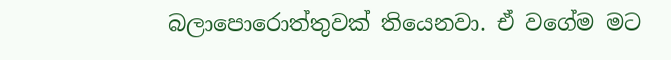බලාපොරොත්තුවක් තියෙනවා. ඒ වගේම මට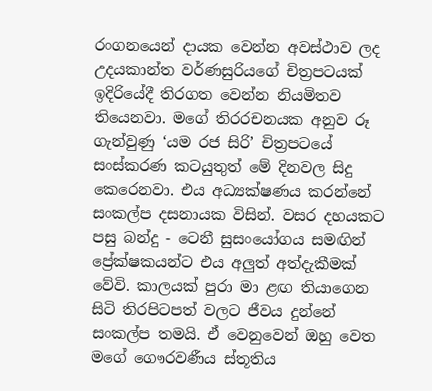රංගනයෙන් දායක වෙන්න අවස්ථාව ලද උදයකාන්ත වර්ණසුරියගේ චිත්‍රපටයක් ඉදිරියේදී තිරගත වෙන්න නියමිතව තියෙනවා. මගේ තිරරචනයක අනුව රූ ගැන්වුණු ‘යම රජ සිරි’ චිත්‍රපටයේ සංස්කරණ කටයුතුත් මේ දිනවල සිදු කෙරෙනවා. එය අධ්‍යක්ෂණය කරන්නේ සංකල්ප දසනායක විසින්. වසර දහයකට පසු බන්දු - ටෙනී සුසංයෝගය සමඟින් ප්‍රේක්ෂකයන්ට එය අලුත් අත්දැකීමක් වේවි. කාලයක් පුරා මා ළඟ තියාගෙන සිටි තිරපිටපත් වලට ජීවය දුන්නේ සංකල්ප තමයි. ඒ වෙනුවෙන් ඔහු වෙත මගේ ගෞරවණීය ස්තූතිය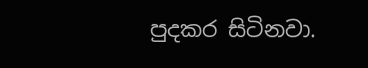පුදකර සිටිනවා.